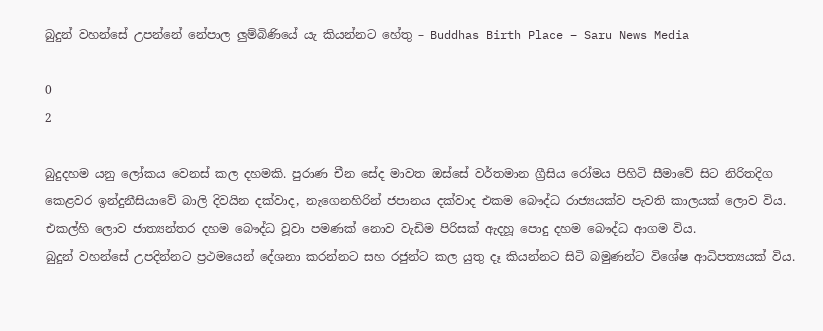බුදුන් වහන්සේ උපන්නේ නේපාල ලුම්බිණියේ යැ කියන්නට හේතු – Buddhas Birth Place – Saru News Media

0
2

බුදුදහම යනු ලෝකය වෙනස් කල දහමකි. පුරාණ චීන සේද මාවත ඔස්සේ වර්තමාන ග්‍රීසිය රෝමය පිහිටි සීමාවේ සිට නිරිතදිග කෙළවර ඉන්දුනීසියාවේ බාලි දිවයින දක්වාද, නැගෙනහිරින් ජපානය දක්වාද එකම බෞද්ධ රාජ්‍යයක්ව පැවති කාලයක් ලොව විය. එකල්හි ලොව ජාත්‍යන්තර දහම බෞද්ධ වූවා පමණක් නොව වැඩිම පිරිසක් ඇදහූ පොදු දහම බෞද්ධ ආගම විය.
බුදුන් වහන්සේ උපදින්නට ප්‍රථමයෙන් දේශනා කරන්නට සහ රජුන්ට කල යුතු දෑ කියන්නට සිටි බමුණන්ට විශේෂ ආධිපත්‍යයක් විය.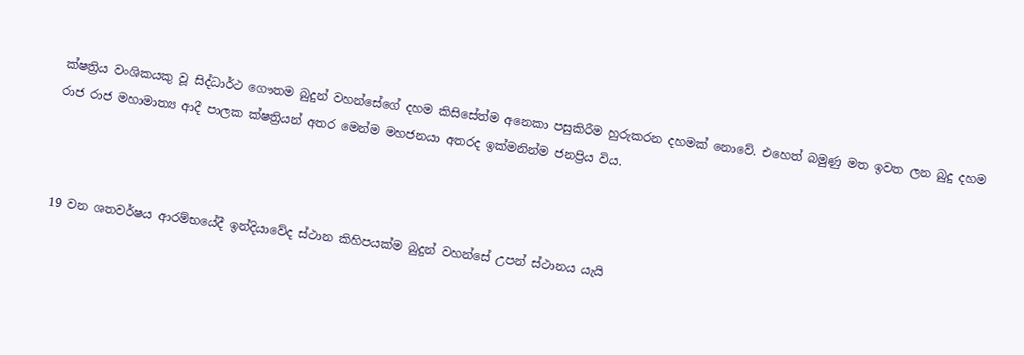ක්ෂත්‍රිය වංශිකයකු වූ සිද්ධාර්ථ ගෞතම බුදුන් වහන්සේගේ දහම කිසිසේත්ම අනෙකා පසුකිරීම හුරුකරන දහමක් නොවේ. එහෙත් බමුණු මත ඉවත ලන බුදු දහම රාජ රාජ මහාමාත්‍ය ආදී පාලක ක්ෂත්‍රියන් අතර මෙන්ම මහජනයා අතරද ඉක්මනින්ම ජනප්‍රිය විය.



19 වන ශතවර්ෂය ආරම්භයේදී ඉන්දියාවේද ස්ථාන කිහිපයක්ම බුදුන් වහන්සේ උපන් ස්ථානය යැයි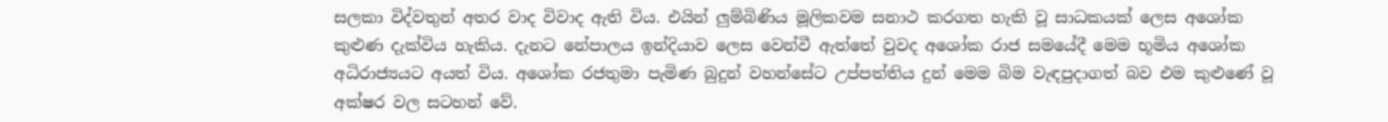සලකා විද්වතුන් අතර වාද විවාද ඇති විය. එයින් ලුම්බිණිය මූලිකවම සනාථ කරගත හැකි වූ සාධකයක් ලෙස අශෝක කුළුණ දැක්විය හැකිය. දැනට නේපාලය ඉන්දියාව ලෙස වෙන්වී ඇත්තේ වුවද අශෝක රාජ සමයේදී මෙම භූමිය අශෝක අධිරාජ්‍යයට අයත් විය. අශෝක රජතුමා පැමිණ බුදුන් වහන්සේට උප්පත්තිය දුන් මෙම බිම වැඳපුදාගත් බව එම කුළුණේ වූ අක්ෂර වල සටහන් වේ.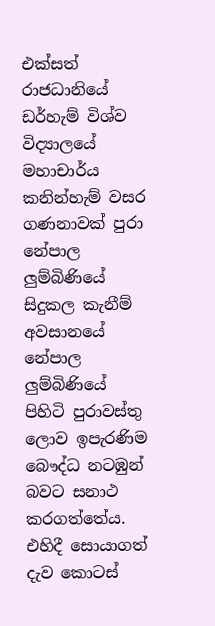එක්සත් රාජධානියේ ඩර්හැම් විශ්ව විද්‍යාලයේ මහාචාර්ය කනින්හැම් වසර ගණනාවක් පුරා නේපාල ලුම්බිණියේ සිදුකල කැනීම් අවසානයේ නේපාල ලුම්බිණියේ පිහිටි පුරාවස්තු ලොව ඉපැරණිම බෞද්ධ නටඹුන් බවට සනාථ කරගත්තේය. එහිදී සොයාගත් දැව කොටස්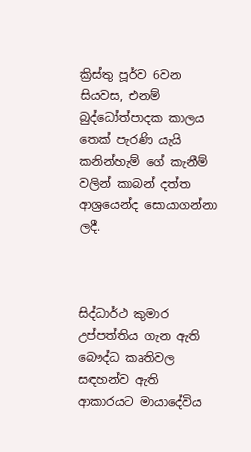ක්‍රිස්තු පූර්ව 6වන සියවස, එනම් බුද්ධෝත්පාදක කාලය තෙක් පැරණි යැයි කනින්හැම් ගේ කැනීම් වලින් කාබන් දත්ත ආශ්‍රයෙන්ද සොයාගන්නා ලදී.



සිද්ධාර්ථ කුමාර උප්පත්තිය ගැන ඇති බෞද්ධ කෘතිවල සඳහන්ව ඇති ආකාරයට මායාදේවිය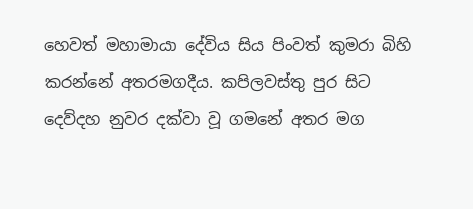හෙවත් මහාමායා දේවිය සිය පිංවත් කුමරා බිහි කරන්නේ අතරමගදීය. කපිලවස්තු පුර සිට දෙව්දහ නුවර දක්වා වූ ගමනේ අතර මග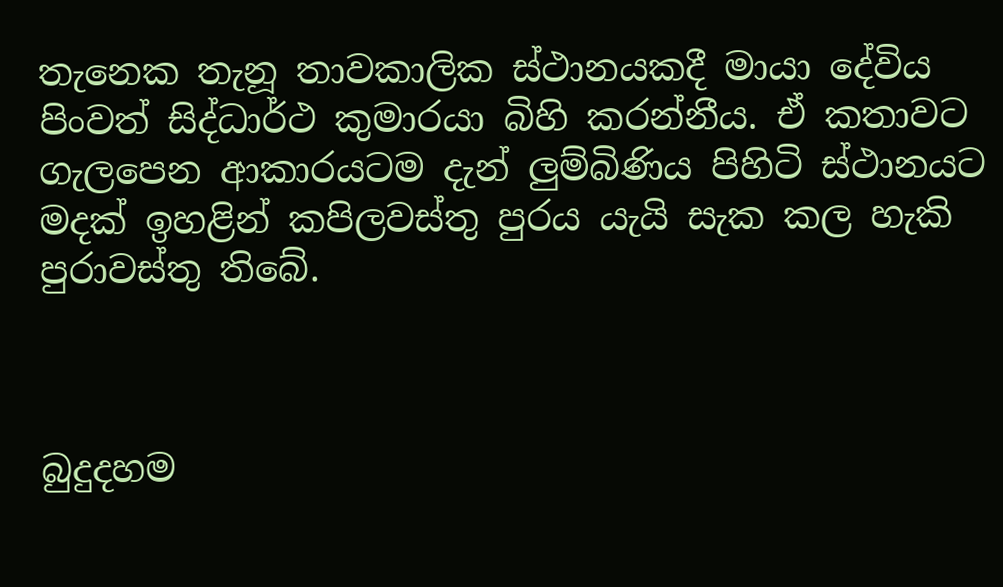තැනෙක තැනූ තාවකාලික ස්ථානයකදී මායා දේවිය පිංවත් සිද්ධාර්ථ කුමාරයා බිහි කරන්නීය. ඒ කතාවට ගැලපෙන ආකාරයටම දැන් ලුම්බිණිය පිහිටි ස්ථානයට මදක් ඉහළින් කපිලවස්තු පුරය යැයි සැක කල හැකි පුරාවස්තු තිබේ.



බුදුදහම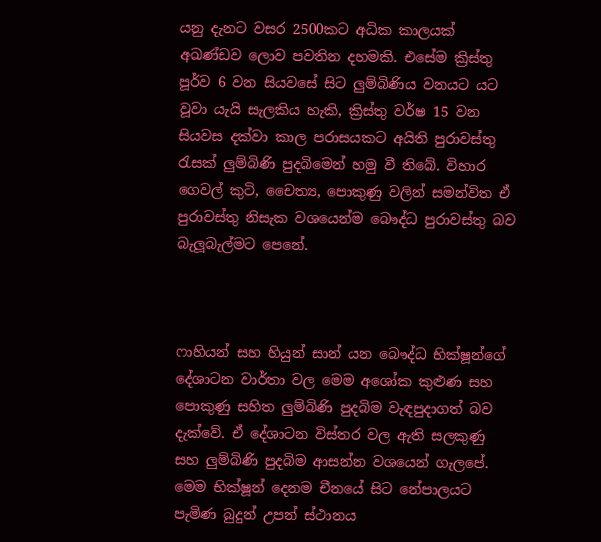යනු දැනට වසර 2500කට අධික කාලයක් අඛණ්ඩව ලොව පවතින දහමකි. එසේම ක්‍රිස්තු පූර්ව 6 වන සියවසේ සිට ලුම්බිණිය වනයට යට වූවා යැයි සැලකිය හැකි, ක්‍රිස්තු වර්ෂ 15 වන සියවස දක්වා කාල පරාසයකට අයිති පුරාවස්තු රැසක් ලුම්බිණි පුදබිමෙන් හමු වී තිබේ. විහාර ගෙවල් කුටි, චෛත්‍ය, පොකුණු වලින් සමන්විත ඒ පුරාවස්තු නිසැක වශයෙන්ම බෞද්ධ පුරාවස්තු බව බැලූබැල්මට පෙනේ.



ෆාහියන් සහ හියුන් සාන් යන බෞද්ධ භික්ෂූන්ගේ දේශාටන වාර්තා වල මෙම අශෝක කුළුණ සහ පොකුණු සහිත ලුම්බිණි පුදබිම වැඳපුදාගත් බව දැක්වේ. ඒ දේශාටන විස්තර වල ඇති සලකුණු සහ ලුම්බිණි පුදබිම ආසන්න වශයෙන් ගැලපේ. මෙම භික්ෂූන් දෙනම චීනයේ සිට නේපාලයට පැමිණ බුදුන් උපන් ස්ථානය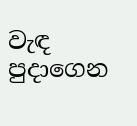වැඳ පුදාගෙන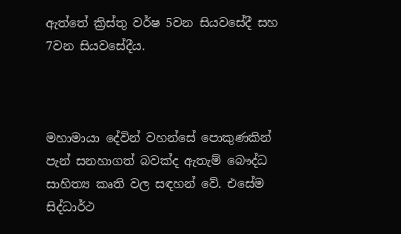ඇත්තේ ක්‍රිස්තු වර්ෂ 5වන සියවසේදී සහ 7වන සියවසේදීය.



මහාමායා දේවින් වහන්සේ පොකුණකින් පැන් සනහාගත් බවක්ද ඇතැම් බෞද්ධ සාහිත්‍ය කෘති වල සඳහන් වේ. එසේම සිද්ධාර්ථ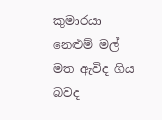කුමාරයා නෙළුම් මල් මත ඇවිද ගිය බවද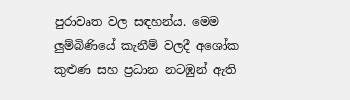පුරාවෘත වල සඳහන්ය. මෙම ලුම්බිණියේ කැනීම් වලදී අශෝක කුළුණ සහ ප්‍රධාන නටඹුන් ඇති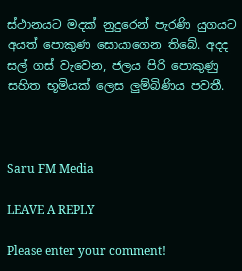ස්ථානයට මදක් නුදුරෙන් පැරණි යුගයට අයත් පොකුණ සොයාගෙන තිබේ. අදද සල් ගස් වැවෙන, ජලය පිරි පොකුණු සහිත භූමියක් ලෙස ලුම්බිණිය පවතී.



Saru FM Media

LEAVE A REPLY

Please enter your comment!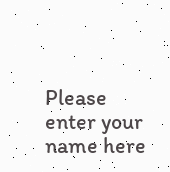Please enter your name here